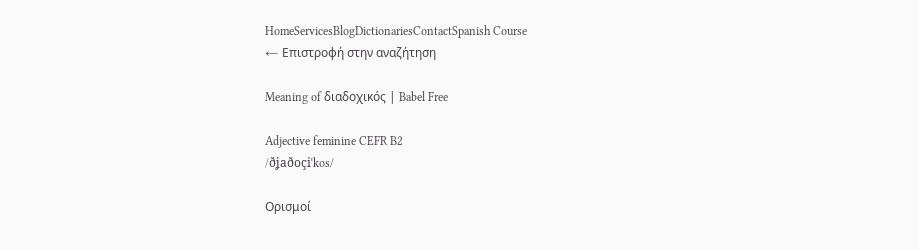HomeServicesBlogDictionariesContactSpanish Course
← Επιστροφή στην αναζήτηση

Meaning of διαδοχικός | Babel Free

Adjective feminine CEFR B2
/ðʝaðoçiˈkos/

Ορισμοί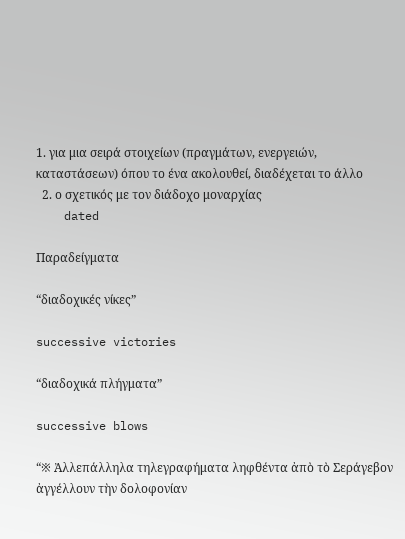1. για μια σειρά στοιχείων (πραγμάτων, ενεργειών, καταστάσεων) όπου το ένα ακολουθεί, διαδέχεται το άλλο
  2. ο σχετικός με τον διάδοχο μοναρχίας
    dated

Παραδείγματα

“διαδοχικές νίκες”

successive victories

“διαδοχικά πλήγματα”

successive blows

“※ Ἀλλεπάλληλα τηλεγραφήματα ληφθέντα ἀπὸ τὸ Σεράγεβον ἀγγέλλουν τὴν δολοφονίαν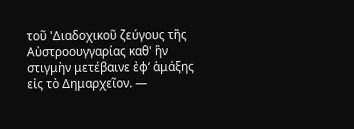τοῦ 'Διαδοχικοῦ ζεύγους τῆς Αὐστροουγγαρίας καθ' ἣν στιγμὴν μετέβαινε ἐφ’ ἁμάξης εἰς τὸ Δημαρχεῖον. —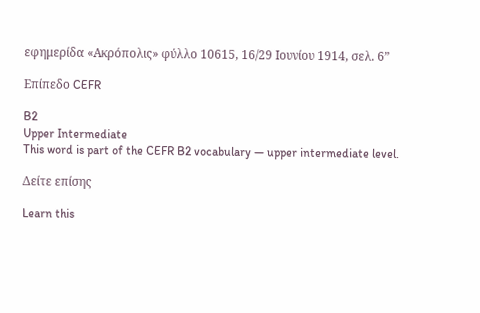εφημερίδα «Ακρόπολις» φύλλο 10615, 16/29 Ιουνίου 1914, σελ. 6”

Επίπεδο CEFR

B2
Upper Intermediate
This word is part of the CEFR B2 vocabulary — upper intermediate level.

Δείτε επίσης

Learn this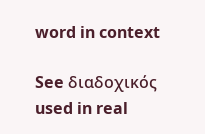word in context

See διαδοχικός used in real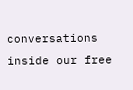conversations inside our free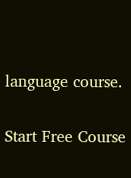language course.

Start Free Course